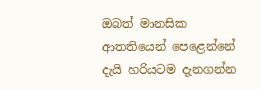ඔබත් මානසික ආතතියෙන් පෙළෙන්නේ දැයි හරියටම දැනගන්න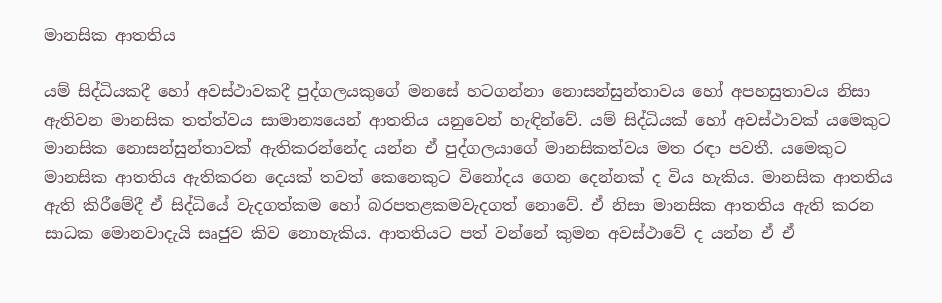මානසික ආතතිය

යම් සිද්ධියකදී හෝ අවස්ථාවකදී පුද්ගලයකුගේ මනසේ හටගන්නා නොසන්සුන්තාවය හෝ අපහසුතාවය නිසා ඇතිවන මානසික තත්ත්වය සාමාන්‍යයෙන් ආතතිය යනුවෙන් හැඳින්වේ. යම් සිද්ධියක් හෝ අවස්ථාවක් යමෙකුට මානසික නොසන්සුන්තාවක් ඇතිකරන්නේද යන්න ඒ පුද්ගලයාගේ මානසිකත්වය මත රඳා පවතී. යමෙකුට මානසික ආතතිය ඇතිකරන දෙයක් තවත් කෙනෙකුට විනෝදය ගෙන දෙන්නක් ද විය හැකිය. මානසික ආතතිය ඇති කිරීමේදී ඒ සිද්ධියේ වැදගත්කම හෝ බරපතළකමවැදගත් නොවේ. ඒ නිසා මානසික ආතතිය ඇති කරන සාධක මොනවාදැයි සෘජුව කිව නොහැකිය. ආතතියට පත් වන්නේ කුමන අවස්ථාවේ ද යන්න ඒ ඒ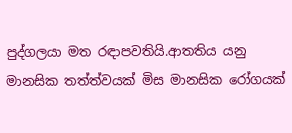පුද්ගලයා මත රඳාපවතියි.ආතතිය යනු මානසික තත්ත්වයක් මිස මානසික රෝගයක්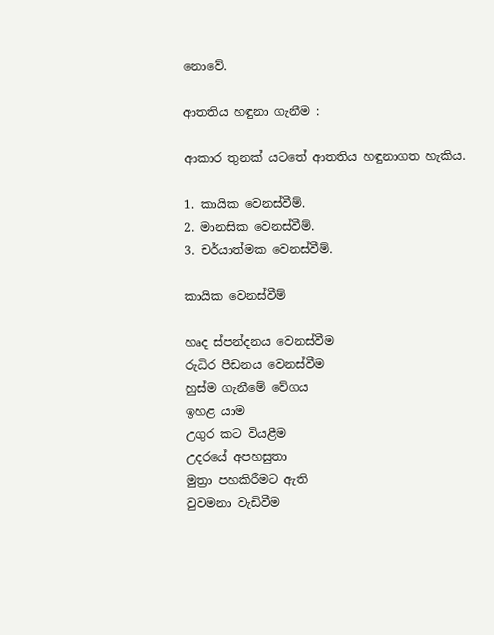නොවේ.

ආතතිය හඳුනා ගැනීම :

ආකාර තුනක් යටතේ ආතතිය හඳුනාගත හැකිය.

1. කායික වෙනස්වීම්.
2. මානසික වෙනස්වීම්.
3. චර්යාත්මක වෙනස්වීම්.

කායික වෙනස්වීම්

හෘද ස්පන්දනය වෙනස්වීම
රුධිර පීඩනය වෙනස්වීම
හුස්ම ගැනීමේ වේගය
ඉහළ යාම
උගුර කට වියළීම
උදරයේ අපහසුතා
මුත්‍රා පහකිරීමට ඇති
වුවමනා වැඩිවීම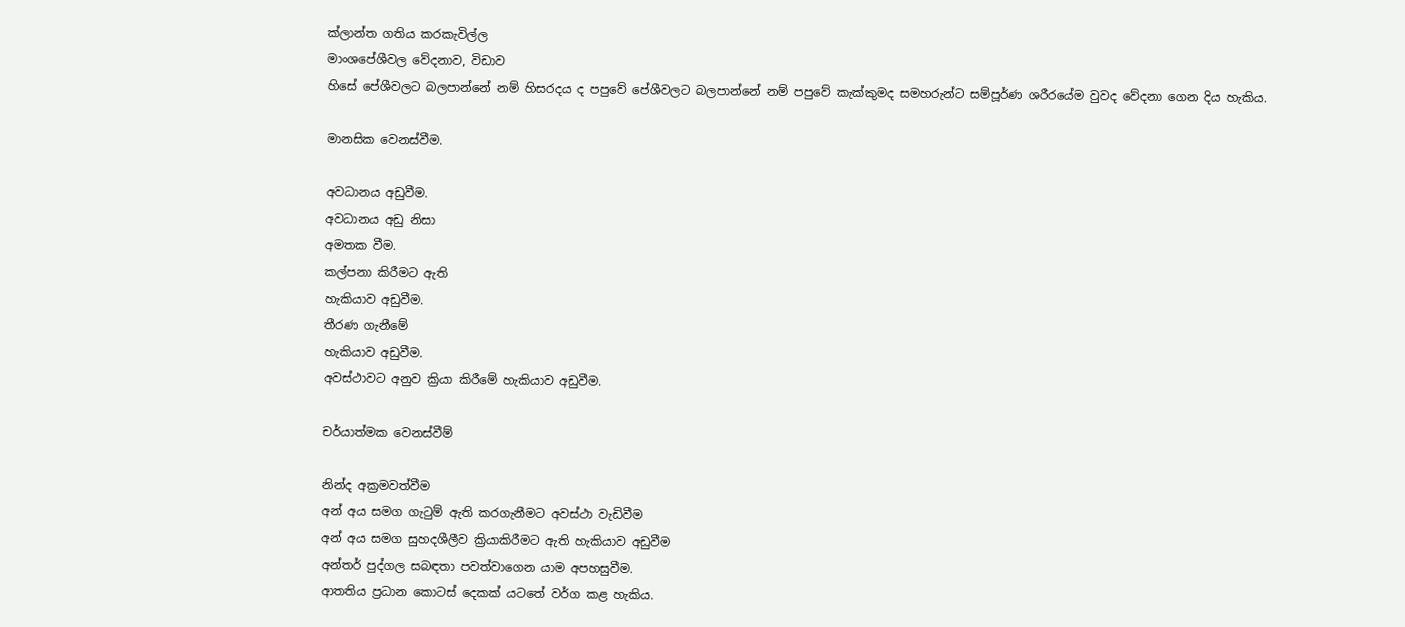ක්ලාන්ත ගතිය කරකැවිල්ල
මාංශපේශීවල වේදනාව, විඩාව
හිසේ පේශීවලට බලපාන්නේ නම් හිසරදය ද පපුවේ පේශීවලට බලපාන්නේ නම් පපුවේ කැක්කුමද සමහරුන්ට සම්පූර්ණ ශරීරයේම වුවද වේදනා ගෙන දිය හැකිය.

මානසික වෙනස්වීම.

අවධානය අඩුවීම.
අවධානය අඩු නිසා
අමතක වීම.
කල්පනා කිරීමට ඇති
හැකියාව අඩුවීම.
තීරණ ගැනීමේ
හැකියාව අඩුවීම.
අවස්ථාවට අනුව ක්‍රියා කිරීමේ හැකියාව අඩුවීම.

චර්යාත්මක වෙනස්වීම්

නින්ද අක්‍රමවත්වීම
අන් අය සමග ගැටුම් ඇති කරගැනීමට අවස්ථා වැඩිවීම
අන් අය සමග සුහදශීලීව ක්‍රියාකිරීමට ඇති හැකියාව අඩුවීම
අන්තර් පුද්ගල සබඳතා පවත්වාගෙන යාම අපහසුවීම.
ආතතිය ප්‍රධාන කොටස් දෙකක් යටතේ වර්ග කළ හැකිය.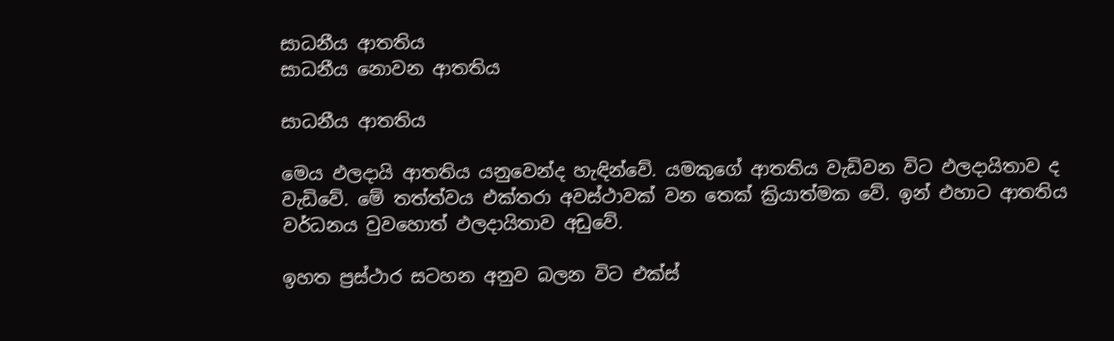සාධනීය ආතතිය
සාධනීය නොවන ආතතිය

සාධනීය ආතතිය

මෙය ඵලදායි ආතතිය යනුවෙන්ද හැඳින්වේ. යමකුගේ ආතතිය වැඩිවන විට ඵලදායිතාව ද වැඩිවේ. මේ තත්ත්වය එක්තරා අවස්ථාවක් වන තෙක් ක්‍රියාත්මක වේ. ඉන් එහාට ආතතිය වර්ධනය වුවහොත් ඵලදායිතාව අඩුවේ.

ඉහත ප්‍රස්ථාර සටහන අනුව බලන විට එක්ස්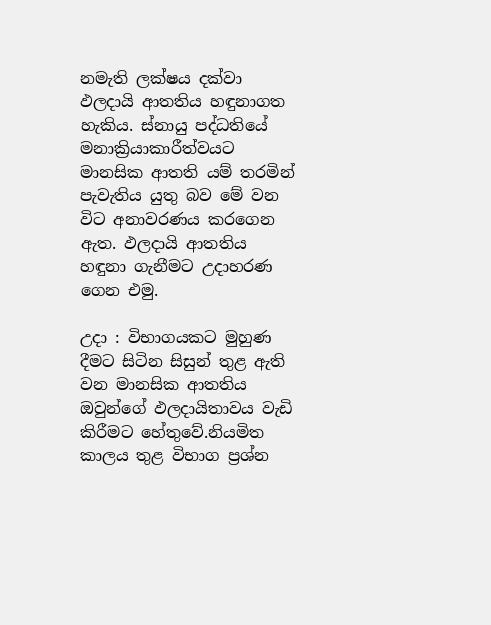නමැති ලක්ෂය දක්වා ඵලදායි ආතතිය හඳුනාගත හැකිය. ස්නායු පද්ධතියේ මනාක්‍රියාකාරීත්වයට මානසික ආතති යම් තරමින් පැවැතිය යුතු බව මේ වන විට අනාවරණය කරගෙන ඇත. ඵලදායි ආතතිය හඳුනා ගැනීමට උදාහරණ ගෙන එමු.

උදා : විභාගයකට මුහුණ දීමට සිටින සිසුන් තුළ ඇති වන මානසික ආතතිය ඔවුන්ගේ ඵලදායිතාවය වැඩි කිරීමට හේතුවේ.නියමිත කාලය තුළ විභාග ප්‍රශ්න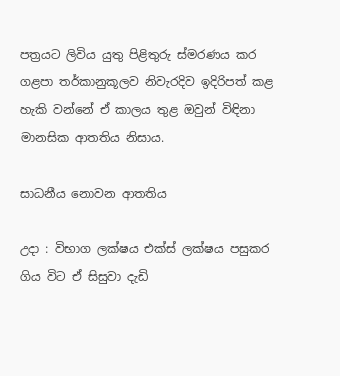පත්‍රයට ලිවිය යුතු පිළිතුරු ස්මරණය කර ගළපා තර්කානුකූලව නිවැරදිව ඉදිරිපත් කළ හැකි වන්නේ ඒ කාලය තුළ ඔවුන් විඳිනා මානසික ආතතිය නිසාය.

සාධනීය නොවන ආතතිය

උදා : විභාග ලක්ෂය එක්ස් ලක්ෂය පසුකර ගිය විට ඒ සිසුවා දැඩි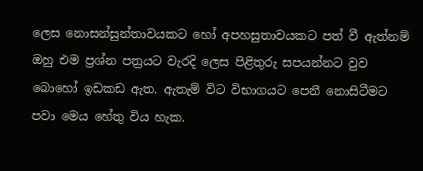ලෙස නොසන්සුන්තාවයකට හෝ අපහසුතාවයකට පත් වී ඇත්නම් ඔහු එම ප්‍රශ්න පත්‍රයට වැරදි ලෙස පිළිතුරු සපයන්නට වුව බොහෝ ඉඩකඩ ඇත. ඇතැම් විට විභාගයට පෙනී නොසිටීමට පවා මෙය හේතු විය හැක.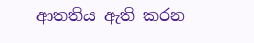ආතතිය ඇති කරන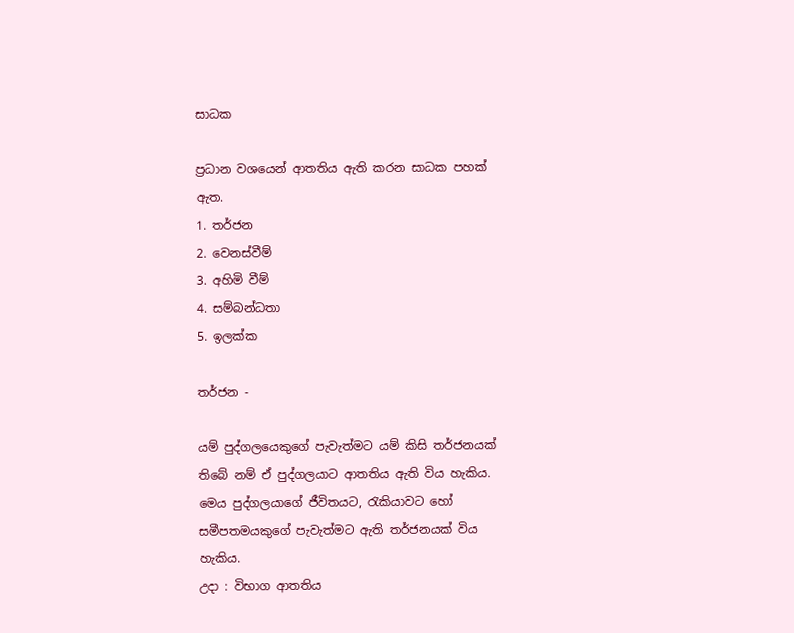සාධක

ප්‍රධාන වශයෙන් ආතතිය ඇති කරන සාධක පහක් ඇත.
1. තර්ජන
2. වෙනස්වීම්
3. අහිමි වීම්
4. සම්බන්ධතා
5. ඉලක්ක

තර්ජන -

යම් පුද්ගලයෙකුගේ පැවැත්මට යම් කිසි තර්ජනයක් තිබේ නම් ඒ පුද්ගලයාට ආතතිය ඇති විය හැකිය. මෙය පුද්ගලයාගේ ජීවිතයට, රැකියාවට හෝ සමීපතමයකුගේ පැවැත්මට ඇති තර්ජනයක් විය හැකිය.
උදා : විභාග ආතතිය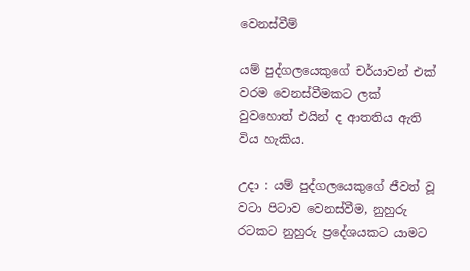වෙනස්වීම්

යම් පුද්ගලයෙකුගේ චර්යාවන් එක් වරම වෙනස්වීමකට ලක් වුවහොත් එයින් ද ආතතිය ඇති විය හැකිය.

උදා : යම් පුද්ගලයෙකුගේ ජීවත් වූ වටා පිටාව වෙනස්වීම, නුහුරු රටකට නුහුරු ප්‍රදේශයකට යාමට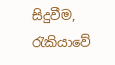සිදුවීම, රැකියාවේ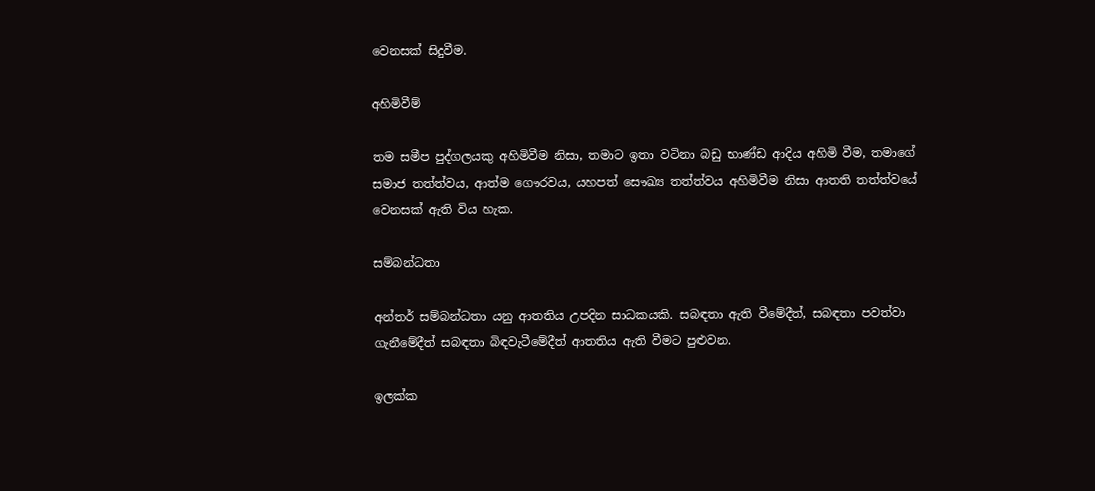වෙනසක් සිදුවීම.

අහිමිවීම්

තම සමීප පුද්ගලයකු අහිමිවීම නිසා, තමාට ඉතා වටිනා බඩු භාණ්ඩ ආදිය අහිමි වීම, තමාගේ සමාජ තත්ත්වය, ආත්ම ගෞරවය, යහපත් සෞඛ්‍ය තත්ත්වය අහිමිවීම නිසා ආතති තත්ත්වයේ වෙනසක් ඇති විය හැක.

සම්බන්ධතා

අන්තර් සම්බන්ධතා යනු ආතතිය උපදින සාධකයකි. සබඳතා ඇති වීමේදීත්, සබඳතා පවත්වා ගැනීමේදීත් සබඳතා බිඳවැටීමේදීත් ආතතිය ඇති වීමට පුළුවන.

ඉලක්ක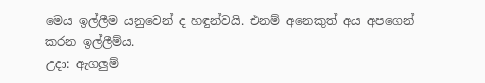මෙය ඉල්ලීම යනුවෙන් ද හඳුන්වයි. එනම් අනෙකුත් අය අපගෙන් කරන ඉල්ලීම්ය.
උදා: ඇගලුම්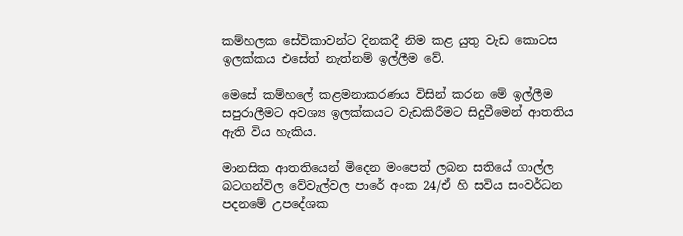කම්හලක සේවිකාවන්ට දිනකදී නිම කළ යුතු වැඩ කොටස ඉලක්කය එසේත් නැත්නම් ඉල්ලීම වේ.

මෙසේ කම්හ‍ලේ කළමනාකරණය විසින් කරන මේ ඉල්ලීම සපුරාලීමට අවශ්‍ය ඉලක්කයට වැඩකිරීමට සිදුවීමෙන් ආතතිය ඇති විය හැකිය.

මානසික ආතතියෙන් මිදෙන මංපෙත් ලබන සතියේ ගාල්ල බටගන්විල වේවැල්වල පාරේ අංක 24/ඒ හි සවිය සංවර්ධන පදනමේ උපදේශක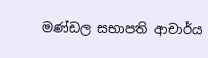මණ්ඩල සභාපති ආචාර්ය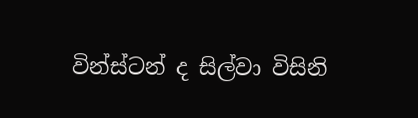වින්ස්ටන් ද සිල්වා විසිනි